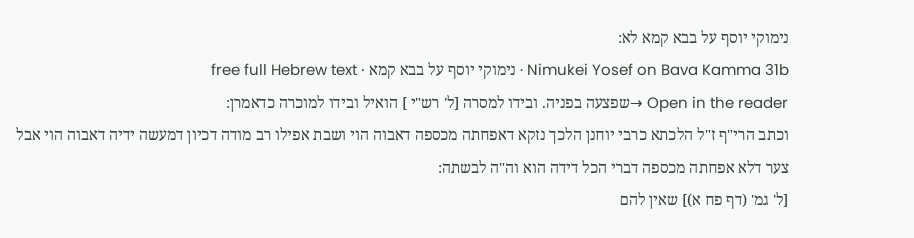נימוקי יוסף על בבא קמא לא:
Nimukei Yosef on Bava Kamma 31b · נימוקי יוסף על בבא קמא · free full Hebrew text
Open in the reader →שפצעה בפניה. ובידו למסרה [ל' רש"י ] הואיל ובידו למוכרה כדאמרן:
וכתב הרי"ף ז"ל הלכתא כרבי יוחנן הלכך נזקא דאפחתה מכספה דאבוה הוי ושבת אפילו רב מודה דכיון דמעשה ידיה דאבוה הוי אבל צער דלא אפחתה מכספה דברי הכל דידה הוא וה"ה לבשתה:
[ל' גמ' (דף פח א)] שאין להם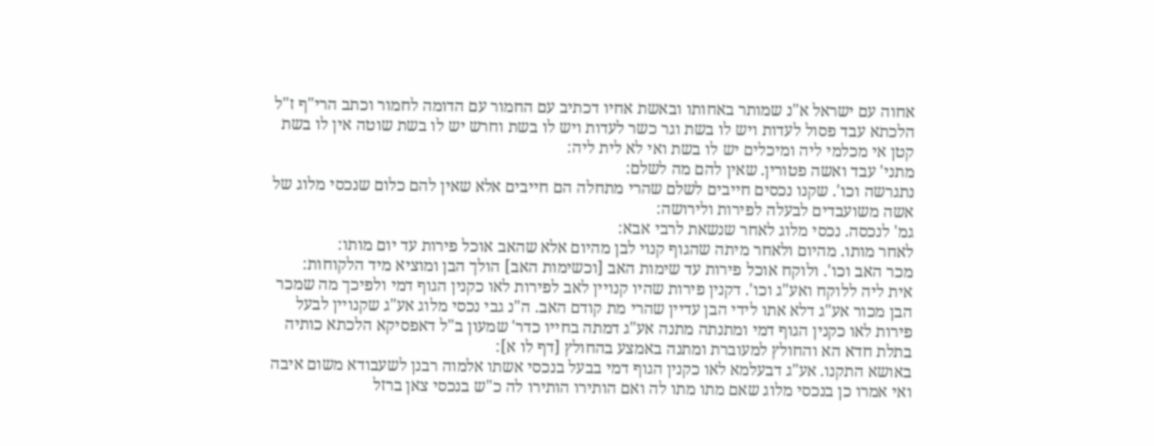אחוה עם ישראל א"נ שמותר באחותו ובאשת אחיו דכתיב עם החמור עם הדומה לחמור וכתב הרי"ף ז"ל הלכתא עבד פסול לעדות ויש לו בשת וגר כשר לעדות ויש לו בשת וחרש יש לו בשת שוטה אין לו בשת קטן אי מכלמי ליה ומיכלים יש לו בשת ואי לא לית ליה:
מתני' עבד ואשה פטורין. שאין להם מה לשלם:
נתגרשה וכו'. שקנו נכסים חייבים לשלם שהרי מתחלה הם חייבים אלא שאין להם כלום שנכסי מלוג של אשה משועבדים לבעלה לפירות ולירושה:
גמ' לנכסה. נכסי מלוג לאחר שנשאת לרבי אבא:
לאחר מותו. מהיום ולאחר מיתה שהגוף קנוי לבן מהיום אלא שהאב אוכל פירות עד יום מותו:
מכר האב וכו'. ולוקח אוכל פירות עד שימות האב [וכשימות האב] הולך הבן ומוציא מיד הלקוחות:
אית ליה ללוקח ואע"ג וכו'. דקנין פירות שהיו קנויין לאב לפירות לאו כקנין הגוף דמי ולפיכך מה שמכר הבן מכור אע"ג דלא אתו לידי הבן עדיין שהרי מת קודם האב. ה"נ גבי נכסי מלוג אע"ג שקנויין לבעל פירות לאו כקנין הגוף דמי ומתנתה מתנה אע"ג דמתה בחייו כדר' שמעון ב"ל דאפסיקא הלכתא כותיה בתלת חדא הא והחולץ למעוברת ומתנה באמצע בהחולץ [דף לו א]:
באושא התקנו. אע"ג דבעלמא לאו כקנין הגוף דמי בבעל בנכסי אשתו אלמוה רבנן לשעבודא משום איבה ואי אמרו כן בנכסי מלוג שאם מתו מתו לה ואם הותירו הותירו לה כ"ש בנכסי צאן ברזל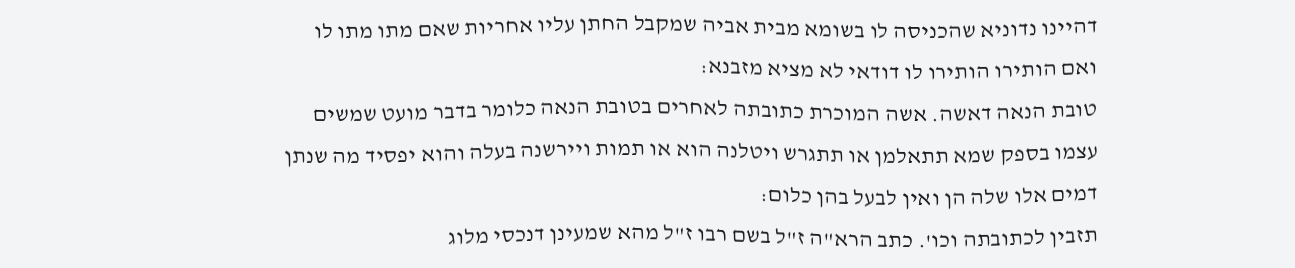דהיינו נדוניא שהכניסה לו בשומא מבית אביה שמקבל החתן עליו אחריות שאם מתו מתו לו ואם הותירו הותירו לו דודאי לא מציא מזבנא:
טובת הנאה דאשה. אשה המוכרת כתובתה לאחרים בטובת הנאה כלומר בדבר מועט שמשים עצמו בספק שמא תתאלמן או תתגרש ויטלנה הוא או תמות ויירשנה בעלה והוא יפסיד מה שנתן דמים אלו שלה הן ואין לבעל בהן כלום:
תזבין לכתובתה וכו'. כתב הרא"ה ז"ל בשם רבו ז"ל מהא שמעינן דנכסי מלוג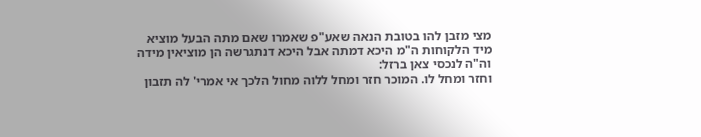מצי מזבן להו בטובת הנאה שאע"פ שאמרו שאם מתה הבעל מוציא מיד הלקוחות ה"מ היכא דמתה אבל היכא דנתגרשה הן מוציאין מידה וה"ה לנכסי צאן ברזל:
וחזר ומחל לו. המוכר חזר ומחל ללוה מחול הלכך אי אמרי' לה תזבון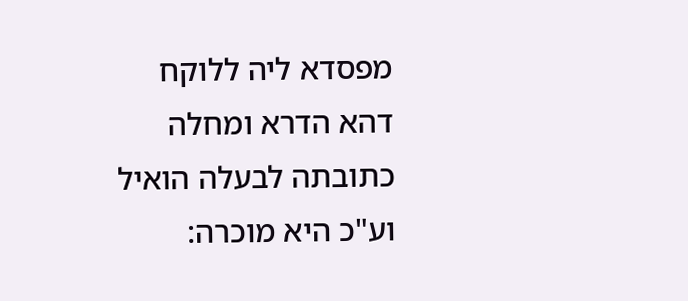מפסדא ליה ללוקח דהא הדרא ומחלה כתובתה לבעלה הואיל וע"כ היא מוכרה: